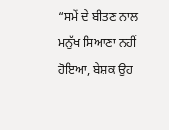“ਸਮੇਂ ਦੇ ਬੀਤਣ ਨਾਲ ਮਨੁੱਖ ਸਿਆਣਾ ਨਹੀਂ ਹੋਇਆ, ਬੇਸ਼ਕ ਉਹ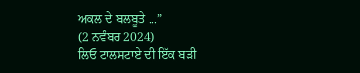ਅਕਲ ਦੇ ਬਲਬੂਤੇ ...”
(2 ਨਵੰਬਰ 2024)
ਲਿਓ ਟਾਲਸਟਾਏ ਦੀ ਇੱਕ ਬੜੀ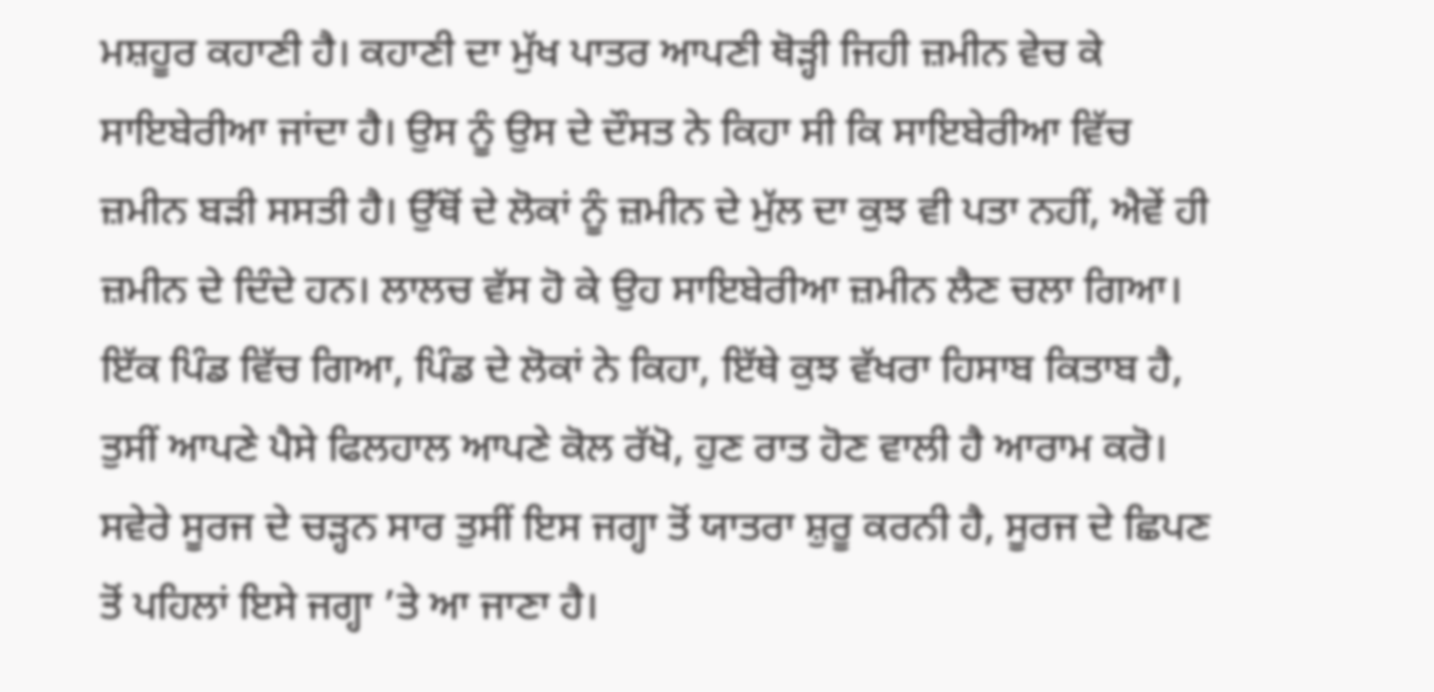ਮਸ਼ਹੂਰ ਕਹਾਣੀ ਹੈ। ਕਹਾਣੀ ਦਾ ਮੁੱਖ ਪਾਤਰ ਆਪਣੀ ਥੋੜ੍ਹੀ ਜਿਹੀ ਜ਼ਮੀਨ ਵੇਚ ਕੇ ਸਾਇਬੇਰੀਆ ਜਾਂਦਾ ਹੈ। ਉਸ ਨੂੰ ਉਸ ਦੇ ਦੌਸਤ ਨੇ ਕਿਹਾ ਸੀ ਕਿ ਸਾਇਬੇਰੀਆ ਵਿੱਚ ਜ਼ਮੀਨ ਬੜੀ ਸਸਤੀ ਹੈ। ਉੱਥੋਂ ਦੇ ਲੋਕਾਂ ਨੂੰ ਜ਼ਮੀਨ ਦੇ ਮੁੱਲ ਦਾ ਕੁਝ ਵੀ ਪਤਾ ਨਹੀਂ, ਐਵੇਂ ਹੀ ਜ਼ਮੀਨ ਦੇ ਦਿੰਦੇ ਹਨ। ਲਾਲਚ ਵੱਸ ਹੋ ਕੇ ਉਹ ਸਾਇਬੇਰੀਆ ਜ਼ਮੀਨ ਲੈਣ ਚਲਾ ਗਿਆ। ਇੱਕ ਪਿੰਡ ਵਿੱਚ ਗਿਆ, ਪਿੰਡ ਦੇ ਲੋਕਾਂ ਨੇ ਕਿਹਾ, ਇੱਥੇ ਕੁਝ ਵੱਖਰਾ ਹਿਸਾਬ ਕਿਤਾਬ ਹੈ, ਤੁਸੀਂ ਆਪਣੇ ਪੈਸੇ ਫਿਲਹਾਲ ਆਪਣੇ ਕੋਲ ਰੱਖੋ, ਹੁਣ ਰਾਤ ਹੋਣ ਵਾਲੀ ਹੈ ਆਰਾਮ ਕਰੋ। ਸਵੇਰੇ ਸੂਰਜ ਦੇ ਚੜ੍ਹਨ ਸਾਰ ਤੁਸੀਂ ਇਸ ਜਗ੍ਹਾ ਤੋਂ ਯਾਤਰਾ ਸ਼ੁਰੂ ਕਰਨੀ ਹੈ, ਸੂਰਜ ਦੇ ਛਿਪਣ ਤੋਂ ਪਹਿਲਾਂ ਇਸੇ ਜਗ੍ਹਾ ’ਤੇ ਆ ਜਾਣਾ ਹੈ।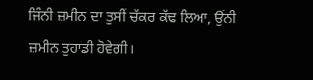ਜਿੰਨੀ ਜ਼ਮੀਨ ਦਾ ਤੁਸੀਂ ਚੱਕਰ ਕੱਢ ਲਿਆ, ਉਂਨੀ ਜ਼ਮੀਨ ਤੁਹਾਡੀ ਹੋਵੇਗੀ।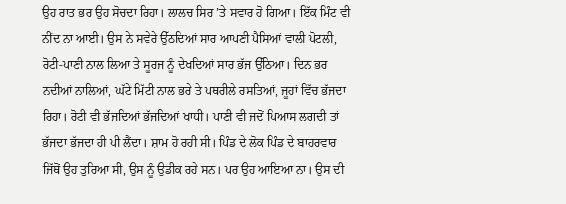ਉਹ ਰਾਤ ਭਰ ਉਹ ਸੋਚਦਾ ਰਿਹਾ। ਲਾਲਚ ਸਿਰ ’ਤੇ ਸਵਾਰ ਹੋ ਗਿਆ। ਇੱਕ ਮਿੰਟ ਵੀ ਨੀਂਦ ਨਾ ਆਈ। ਉਸ ਨੇ ਸਵੇਰੇ ਉੱਠਦਿਆਂ ਸਾਰ ਆਪਣੀ ਪੈਸਿਆਂ ਵਾਲੀ ਪੋਟਲੀ, ਰੋਟੀ-ਪਾਣੀ ਨਾਲ ਲਿਆ ਤੇ ਸੂਰਜ ਨੂੰ ਦੇਖਦਿਆਂ ਸਾਰ ਭੱਜ ਉੱਠਿਆ। ਦਿਨ ਭਰ ਨਦੀਆਂ ਨਾਲਿਆਂ, ਘੱਟੇ ਮਿੱਟੀ ਨਾਲ ਭਰੇ ਤੇ ਪਥਰੀਲੇ ਰਸਤਿਆਂ, ਜੂਹਾਂ ਵਿੱਚ ਭੱਜਦਾ ਰਿਹਾ। ਰੋਟੀ ਵੀ ਭੱਜਦਿਆਂ ਭੱਜਦਿਆਂ ਖਾਧੀ। ਪਾਣੀ ਵੀ ਜਦੋਂ ਪਿਆਸ ਲਗਦੀ ਤਾਂ ਭੱਜਦਾ ਭੱਜਦਾ ਹੀ ਪੀ ਲੈਂਦਾ। ਸ਼ਾਮ ਹੋ ਰਹੀ ਸੀ। ਪਿੰਡ ਦੇ ਲੋਕ ਪਿੰਡ ਦੇ ਬਾਹਰਵਾਰ ਜਿੱਥੋਂ ਉਹ ਤੁਰਿਆ ਸੀ, ਉਸ ਨੂੰ ਉਡੀਕ ਰਹੇ ਸਨ। ਪਰ ਉਹ ਆਇਆ ਨਾ। ਉਸ ਦੀ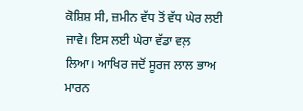ਕੋਸ਼ਿਸ਼ ਸੀ, ਜ਼ਮੀਨ ਵੱਧ ਤੋਂ ਵੱਧ ਘੇਰ ਲਈ ਜਾਵੇ। ਇਸ ਲਈ ਘੇਰਾ ਵੱਡਾ ਵਲ਼ ਲਿਆ। ਆਖਿਰ ਜਦੋਂ ਸੂਰਜ ਲਾਲ ਭਾਅ ਮਾਰਨ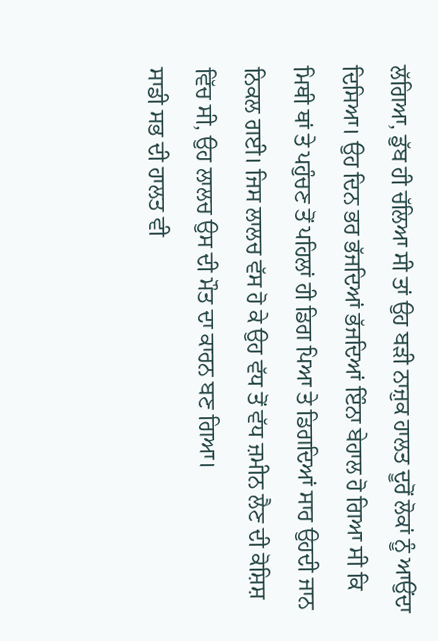ਲੱਗਿਆ, ਡੁੱਬ ਹੀ ਚੱਲਿਆ ਸੀ ਤਾਂ ਉਹ ਬੜੀ ਨਾਜ਼ੁਕ ਹਾਲਤ ਦੂਰੋਂ ਲੋਕਾਂ ਨੂੰ ਆਉਂਦਾ ਦਿਸਿਆ। ਉਹ ਦਿਨ ਭਰ ਭੱਜਦਿਆਂ ਭੱਜਦਿਆਂ ਇੰਨਾ ਬੇਹਾਲ ਹੋ ਗਿਆ ਸੀ ਕਿ ਮਿਥੀ ਥਾਂ ਤੇ ਪਹੁੰਚਣ ਤੋਂ ਪਹਿਲਾਂ ਹੀ ਡਿਗ ਪਿਆ ਤੇ ਡਿਗਦਿਆਂ ਸਾਰ ਉਹਦੀ ਜਾਨ ਨਿਕਲ ਗਈ। ਜਿਸ ਲਾਲਚ ਵੱਸ ਹੋ ਕੇ ਉਹ ਵੱਧ ਤੋਂ ਵੱਧ ਜ਼ਮੀਨ ਲੈਣ ਦੀ ਕੋਸ਼ਿਸ਼ ਵਿੱਚ ਸੀ, ਉਹ ਲਾਲਚ ਉਸ ਦੀ ਮੌਤ ਦਾ ਕਾਰਨ ਬਣ ਗਿਆ।
ਸਾਡੀ ਸਭ ਦੀ ਹਾਲਤ ਵੀ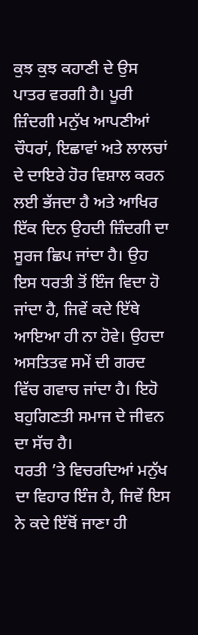ਕੁਝ ਕੁਝ ਕਹਾਣੀ ਦੇ ਉਸ ਪਾਤਰ ਵਰਗੀ ਹੈ। ਪੂਰੀ ਜ਼ਿੰਦਗੀ ਮਨੁੱਖ ਆਪਣੀਆਂ ਚੌਧਰਾਂ, ਇਛਾਵਾਂ ਅਤੇ ਲਾਲਚਾਂ ਦੇ ਦਾਇਰੇ ਹੋਰ ਵਿਸ਼ਾਲ ਕਰਨ ਲਈ ਭੱਜਦਾ ਹੈ ਅਤੇ ਆਖਿਰ ਇੱਕ ਦਿਨ ਉਹਦੀ ਜ਼ਿੰਦਗੀ ਦਾ ਸੂਰਜ ਛਿਪ ਜਾਂਦਾ ਹੈ। ਉਹ ਇਸ ਧਰਤੀ ਤੋਂ ਇੰਜ ਵਿਦਾ ਹੋ ਜਾਂਦਾ ਹੈ, ਜਿਵੇਂ ਕਦੇ ਇੱਥੇ ਆਇਆ ਹੀ ਨਾ ਹੋਵੇ। ਉਹਦਾ ਅਸਤਿਤਵ ਸਮੇਂ ਦੀ ਗਰਦ ਵਿੱਚ ਗਵਾਚ ਜਾਂਦਾ ਹੈ। ਇਹੋ ਬਹੁਗਿਣਤੀ ਸਮਾਜ ਦੇ ਜੀਵਨ ਦਾ ਸੱਚ ਹੈ।
ਧਰਤੀ ’ਤੇ ਵਿਚਰਦਿਆਂ ਮਨੁੱਖ ਦਾ ਵਿਹਾਰ ਇੰਜ ਹੈ, ਜਿਵੇਂ ਇਸ ਨੇ ਕਦੇ ਇੱਥੋਂ ਜਾਣਾ ਹੀ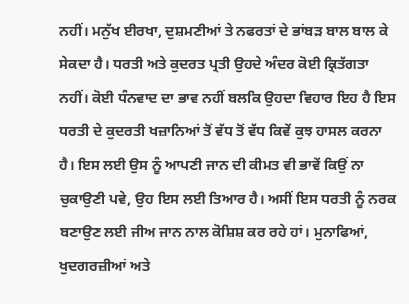ਨਹੀਂ। ਮਨੁੱਖ ਈਰਖਾ, ਦੁਸ਼ਮਣੀਆਂ ਤੇ ਨਫਰਤਾਂ ਦੇ ਭਾਂਬੜ ਬਾਲ ਬਾਲ ਕੇ ਸੇਕਦਾ ਹੈ। ਧਰਤੀ ਅਤੇ ਕੁਦਰਤ ਪ੍ਰਤੀ ਉਹਦੇ ਅੰਦਰ ਕੋਈ ਕ੍ਰਿਤੱਗਤਾ ਨਹੀਂ। ਕੋਈ ਧੰਨਵਾਦ ਦਾ ਭਾਵ ਨਹੀਂ ਬਲਕਿ ਉਹਦਾ ਵਿਹਾਰ ਇਹ ਹੈ ਇਸ ਧਰਤੀ ਦੇ ਕੁਦਰਤੀ ਖਜ਼ਾਨਿਆਂ ਤੋਂ ਵੱਧ ਤੋਂ ਵੱਧ ਕਿਵੇਂ ਕੁਝ ਹਾਸਲ ਕਰਨਾ ਹੈ। ਇਸ ਲਈ ਉਸ ਨੂੰ ਆਪਣੀ ਜਾਨ ਦੀ ਕੀਮਤ ਵੀ ਭਾਵੇਂ ਕਿਉਂ ਨਾ ਚੁਕਾਉਣੀ ਪਵੇ, ਉਹ ਇਸ ਲਈ ਤਿਆਰ ਹੈ। ਅਸੀਂ ਇਸ ਧਰਤੀ ਨੂੰ ਨਰਕ ਬਣਾਉਣ ਲਈ ਜੀਅ ਜਾਨ ਨਾਲ ਕੋਸ਼ਿਸ਼ ਕਰ ਰਹੇ ਹਾਂ। ਮੁਨਾਫਿਆਂ, ਖੁਦਗਰਜ਼ੀਆਂ ਅਤੇ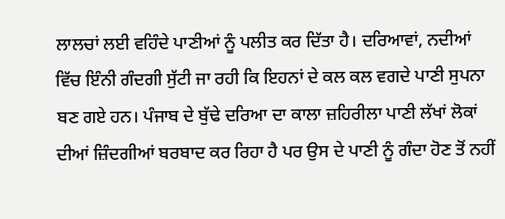ਲਾਲਚਾਂ ਲਈ ਵਹਿੰਦੇ ਪਾਣੀਆਂ ਨੂੰ ਪਲੀਤ ਕਰ ਦਿੱਤਾ ਹੈ। ਦਰਿਆਵਾਂ, ਨਦੀਆਂ ਵਿੱਚ ਇੰਨੀ ਗੰਦਗੀ ਸੁੱਟੀ ਜਾ ਰਹੀ ਕਿ ਇਹਨਾਂ ਦੇ ਕਲ ਕਲ ਵਗਦੇ ਪਾਣੀ ਸੁਪਨਾ ਬਣ ਗਏ ਹਨ। ਪੰਜਾਬ ਦੇ ਬੁੱਢੇ ਦਰਿਆ ਦਾ ਕਾਲਾ ਜ਼ਹਿਰੀਲਾ ਪਾਣੀ ਲੱਖਾਂ ਲੋਕਾਂ ਦੀਆਂ ਜ਼ਿੰਦਗੀਆਂ ਬਰਬਾਦ ਕਰ ਰਿਹਾ ਹੈ ਪਰ ਉਸ ਦੇ ਪਾਣੀ ਨੂੰ ਗੰਦਾ ਹੋਣ ਤੋਂ ਨਹੀਂ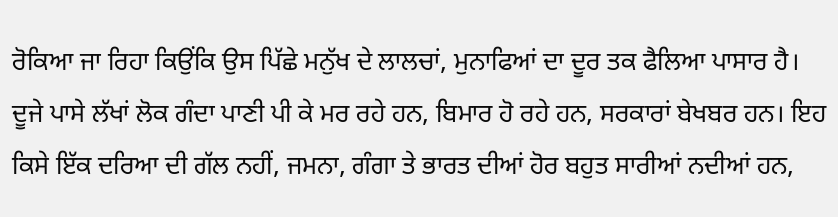ਰੋਕਿਆ ਜਾ ਰਿਹਾ ਕਿਉਂਕਿ ਉਸ ਪਿੱਛੇ ਮਨੁੱਖ ਦੇ ਲਾਲਚਾਂ, ਮੁਨਾਫਿਆਂ ਦਾ ਦੂਰ ਤਕ ਫੈਲਿਆ ਪਾਸਾਰ ਹੈ। ਦੂਜੇ ਪਾਸੇ ਲੱਖਾਂ ਲੋਕ ਗੰਦਾ ਪਾਣੀ ਪੀ ਕੇ ਮਰ ਰਹੇ ਹਨ, ਬਿਮਾਰ ਹੋ ਰਹੇ ਹਨ, ਸਰਕਾਰਾਂ ਬੇਖਬਰ ਹਨ। ਇਹ ਕਿਸੇ ਇੱਕ ਦਰਿਆ ਦੀ ਗੱਲ ਨਹੀਂ, ਜਮਨਾ, ਗੰਗਾ ਤੇ ਭਾਰਤ ਦੀਆਂ ਹੋਰ ਬਹੁਤ ਸਾਰੀਆਂ ਨਦੀਆਂ ਹਨ,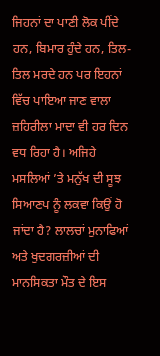ਜਿਹਨਾਂ ਦਾ ਪਾਣੀ ਲੋਕ ਪੀਂਦੇ ਹਨ, ਬਿਮਾਰ ਹੁੰਦੇ ਹਨ, ਤਿਲ-ਤਿਲ ਮਰਦੇ ਹਨ ਪਰ ਇਹਨਾਂ ਵਿੱਚ ਪਾਇਆ ਜਾਣ ਵਾਲਾ ਜ਼ਹਿਰੀਲਾ ਮਾਦਾ ਵੀ ਹਰ ਦਿਨ ਵਧ ਰਿਹਾ ਹੈ। ਅਜਿਹੇ ਮਸਲਿਆਂ ’ਤੇ ਮਨੁੱਖ ਦੀ ਸੂਝ ਸਿਆਣਪ ਨੂੰ ਲਕਵਾ ਕਿਉਂ ਹੋ ਜਾਂਦਾ ਹੈ? ਲਾਲਚਾਂ ਮੁਨਾਫਿਆਂ ਅਤੇ ਖੁਦਗਰਜ਼ੀਆਂ ਦੀ ਮਾਨਸਿਕਤਾ ਮੌਤ ਦੇ ਇਸ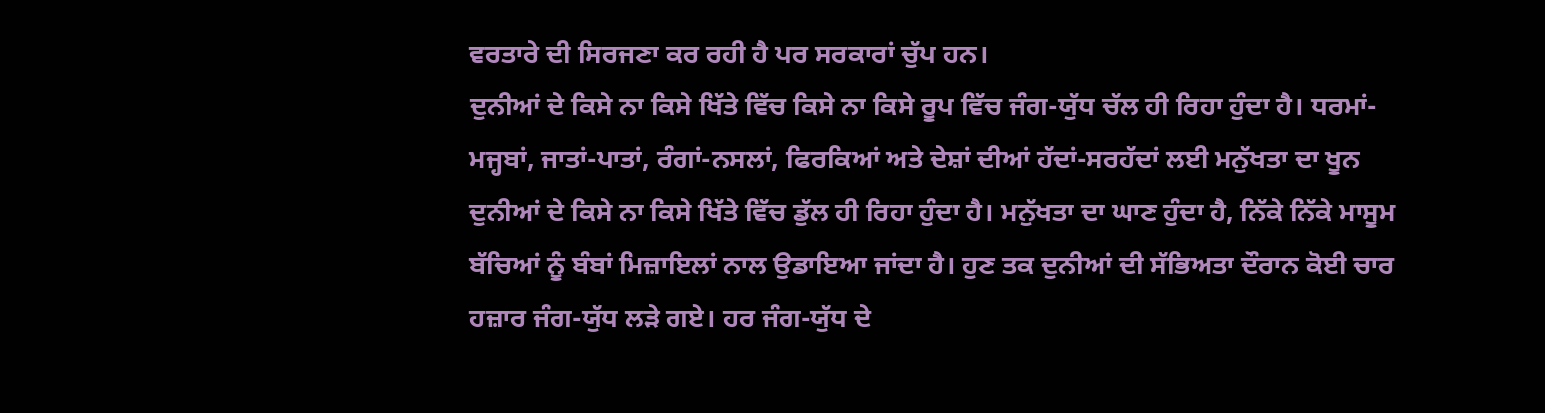ਵਰਤਾਰੇ ਦੀ ਸਿਰਜਣਾ ਕਰ ਰਹੀ ਹੈ ਪਰ ਸਰਕਾਰਾਂ ਚੁੱਪ ਹਨ।
ਦੁਨੀਆਂ ਦੇ ਕਿਸੇ ਨਾ ਕਿਸੇ ਖਿੱਤੇ ਵਿੱਚ ਕਿਸੇ ਨਾ ਕਿਸੇ ਰੂਪ ਵਿੱਚ ਜੰਗ-ਯੁੱਧ ਚੱਲ ਹੀ ਰਿਹਾ ਹੁੰਦਾ ਹੈ। ਧਰਮਾਂ-ਮਜ੍ਹਬਾਂ, ਜਾਤਾਂ-ਪਾਤਾਂ, ਰੰਗਾਂ-ਨਸਲਾਂ, ਫਿਰਕਿਆਂ ਅਤੇ ਦੇਸ਼ਾਂ ਦੀਆਂ ਹੱਦਾਂ-ਸਰਹੱਦਾਂ ਲਈ ਮਨੁੱਖਤਾ ਦਾ ਖੂਨ ਦੁਨੀਆਂ ਦੇ ਕਿਸੇ ਨਾ ਕਿਸੇ ਖਿੱਤੇ ਵਿੱਚ ਡੁੱਲ ਹੀ ਰਿਹਾ ਹੁੰਦਾ ਹੈ। ਮਨੁੱਖਤਾ ਦਾ ਘਾਣ ਹੁੰਦਾ ਹੈ, ਨਿੱਕੇ ਨਿੱਕੇ ਮਾਸੂਮ ਬੱਚਿਆਂ ਨੂੰ ਬੰਬਾਂ ਮਿਜ਼ਾਇਲਾਂ ਨਾਲ ਉਡਾਇਆ ਜਾਂਦਾ ਹੈ। ਹੁਣ ਤਕ ਦੁਨੀਆਂ ਦੀ ਸੱਭਿਅਤਾ ਦੌਰਾਨ ਕੋਈ ਚਾਰ ਹਜ਼ਾਰ ਜੰਗ-ਯੁੱਧ ਲੜੇ ਗਏ। ਹਰ ਜੰਗ-ਯੁੱਧ ਦੇ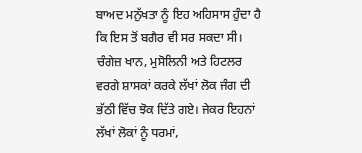ਬਾਅਦ ਮਨੁੱਖਤਾ ਨੂੰ ਇਹ ਅਹਿਸਾਸ ਹੁੰਦਾ ਹੈ ਕਿ ਇਸ ਤੋਂ ਬਗੈਰ ਵੀ ਸਰ ਸਕਦਾ ਸੀ। ਚੰਗੇਜ਼ ਖਾਨ, ਮੁਸੋਲਿਨੀ ਅਤੇ ਹਿਟਲਰ ਵਰਗੇ ਸ਼ਾਸਕਾਂ ਕਰਕੇ ਲੱਖਾਂ ਲੋਕ ਜੰਗ ਦੀ ਭੱਠੀ ਵਿੱਚ ਝੋਕ ਦਿੱਤੇ ਗਏ। ਜੇਕਰ ਇਹਨਾਂ ਲੱਖਾਂ ਲੋਕਾਂ ਨੂੰ ਧਰਮਾਂ,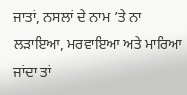ਜਾਤਾਂ, ਨਸਲਾਂ ਦੇ ਨਾਮ ’ਤੇ ਨਾ ਲੜਾਇਆ, ਮਰਵਾਇਆ ਅਤੇ ਮਾਰਿਆ ਜਾਂਦਾ ਤਾਂ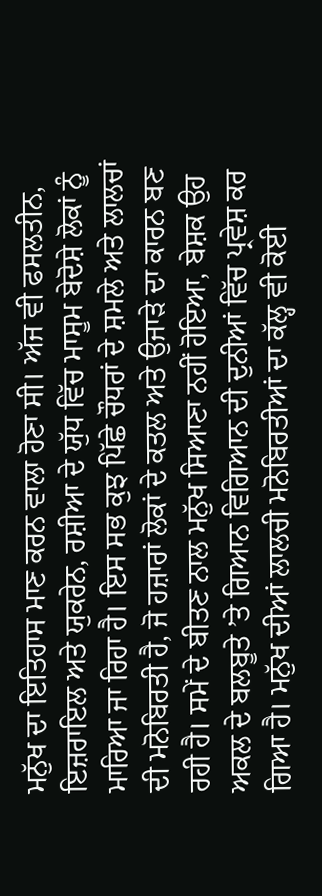ਮਨੁੱਖ ਦਾ ਇਤਿਹਾਸ ਮਾਣ ਕਰਨ ਵਾਲਾ ਹੋਣਾ ਸੀ। ਅੱਜ ਵੀ ਫਸਲਤੀਨ, ਇਜ਼ਰਾਇਲ ਅਤੇ ਯੁਕਰੇਨ, ਰਸ਼ੀਆ ਦੇ ਯੁੱਧ ਵਿੱਚ ਮਾਸੂਮ ਬੇਦੋਸ਼ੇ ਲੋਕਾਂ ਨੂੰ ਮਾਰਿਆ ਜਾ ਰਿਹਾ ਹੈ। ਇਸ ਸਭ ਕੁਝ ਪਿੱਛੇ ਚੌਧਰਾਂ ਦੇ ਸ਼ਮਲੇ ਅਤੇ ਲਾਲਚਾਂ ਦੀ ਮਨੋਬਿਰਤੀ ਹੈ, ਜੋ ਹਜ਼ਾਰਾਂ ਲੋਕਾਂ ਦੇ ਕਤਲ ਅਤੇ ਉਜਾੜੇ ਦਾ ਕਾਰਨ ਬਣ ਰਹੀ ਹੈ। ਸਮੇਂ ਦੇ ਬੀਤਣ ਨਾਲ ਮਨੁੱਖ ਸਿਆਣਾ ਨਹੀਂ ਹੋਇਆ, ਬੇਸ਼ਕ ਉਹ ਅਕਲ ਦੇ ਬਲਬੂਤੇ ’ਤੇ ਗਿਆਨ ਵਿਗਿਆਨ ਦੀ ਦੁਨੀਆਂ ਵਿੱਚ ਪ੍ਰਵੇਸ਼ ਕਰ ਗਿਆ ਹੈ। ਮਨੁੱਖ ਦੀਆਂ ਲਾਲਚੀ ਮਨੋਬਿਰਤੀਆਂ ਦਾ ਕੱਲ੍ਹ ਵੀ ਕੋਈ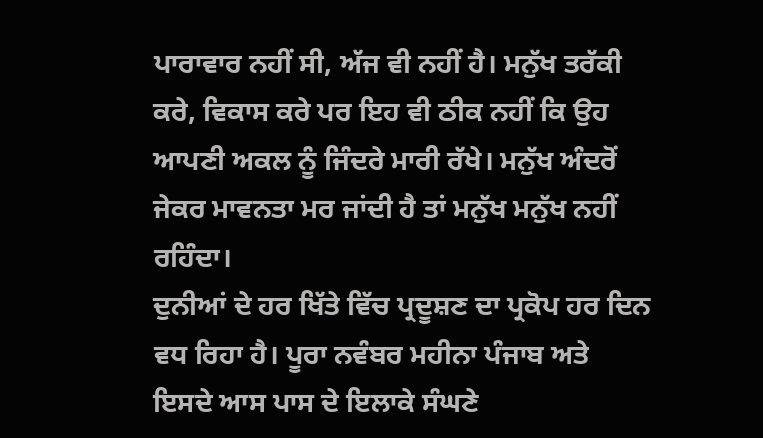ਪਾਰਾਵਾਰ ਨਹੀਂ ਸੀ, ਅੱਜ ਵੀ ਨਹੀਂ ਹੈ। ਮਨੁੱਖ ਤਰੱਕੀ ਕਰੇ, ਵਿਕਾਸ ਕਰੇ ਪਰ ਇਹ ਵੀ ਠੀਕ ਨਹੀਂ ਕਿ ਉਹ ਆਪਣੀ ਅਕਲ ਨੂੰ ਜਿੰਦਰੇ ਮਾਰੀ ਰੱਖੇ। ਮਨੁੱਖ ਅੰਦਰੋਂ ਜੇਕਰ ਮਾਵਨਤਾ ਮਰ ਜਾਂਦੀ ਹੈ ਤਾਂ ਮਨੁੱਖ ਮਨੁੱਖ ਨਹੀਂ ਰਹਿੰਦਾ।
ਦੁਨੀਆਂ ਦੇ ਹਰ ਖਿੱਤੇ ਵਿੱਚ ਪ੍ਰਦੂਸ਼ਣ ਦਾ ਪ੍ਰਕੋਪ ਹਰ ਦਿਨ ਵਧ ਰਿਹਾ ਹੈ। ਪੂਰਾ ਨਵੰਬਰ ਮਹੀਨਾ ਪੰਜਾਬ ਅਤੇ ਇਸਦੇ ਆਸ ਪਾਸ ਦੇ ਇਲਾਕੇ ਸੰਘਣੇ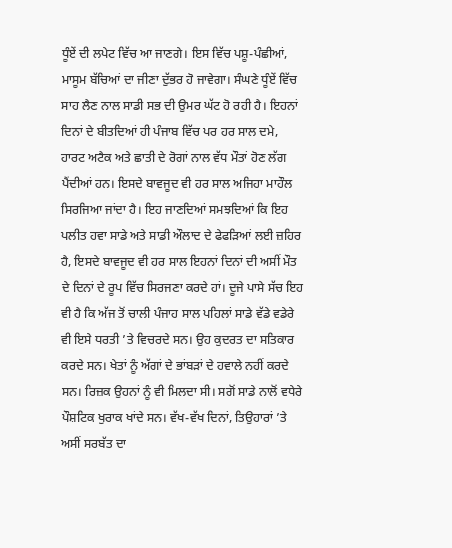ਧੂੰਏਂ ਦੀ ਲਪੇਟ ਵਿੱਚ ਆ ਜਾਣਗੇ। ਇਸ ਵਿੱਚ ਪਸ਼ੂ-ਪੰਛੀਆਂ, ਮਾਸੂਮ ਬੱਚਿਆਂ ਦਾ ਜੀਣਾ ਦੁੱਭਰ ਹੋ ਜਾਵੇਗਾ। ਸੰਘਣੇ ਧੂੰਏਂ ਵਿੱਚ ਸਾਹ ਲੈਣ ਨਾਲ ਸਾਡੀ ਸਭ ਦੀ ਉਮਰ ਘੱਟ ਹੋ ਰਹੀ ਹੈ। ਇਹਨਾਂ ਦਿਨਾਂ ਦੇ ਬੀਤਦਿਆਂ ਹੀ ਪੰਜਾਬ ਵਿੱਚ ਪਰ ਹਰ ਸਾਲ ਦਮੇ, ਹਾਰਟ ਅਟੈਕ ਅਤੇ ਛਾਤੀ ਦੇ ਰੋਗਾਂ ਨਾਲ ਵੱਧ ਮੌਤਾਂ ਹੋਣ ਲੱਗ ਪੈਂਦੀਆਂ ਹਨ। ਇਸਦੇ ਬਾਵਜੂਦ ਵੀ ਹਰ ਸਾਲ ਅਜਿਹਾ ਮਾਹੌਲ ਸਿਰਜਿਆ ਜਾਂਦਾ ਹੈ। ਇਹ ਜਾਣਦਿਆਂ ਸਮਝਦਿਆਂ ਕਿ ਇਹ ਪਲੀਤ ਹਵਾ ਸਾਡੇ ਅਤੇ ਸਾਡੀ ਔਲਾਦ ਦੇ ਫੇਫੜਿਆਂ ਲਈ ਜ਼ਹਿਰ ਹੈ, ਇਸਦੇ ਬਾਵਜੂਦ ਵੀ ਹਰ ਸਾਲ ਇਹਨਾਂ ਦਿਨਾਂ ਦੀ ਅਸੀਂ ਮੌਤ ਦੇ ਦਿਨਾਂ ਦੇ ਰੂਪ ਵਿੱਚ ਸਿਰਜਣਾ ਕਰਦੇ ਹਾਂ। ਦੂਜੇ ਪਾਸੇ ਸੱਚ ਇਹ ਵੀ ਹੈ ਕਿ ਅੱਜ ਤੋਂ ਚਾਲੀ ਪੰਜਾਹ ਸਾਲ ਪਹਿਲਾਂ ਸਾਡੇ ਵੱਡੇ ਵਡੇਰੇ ਵੀ ਇਸੇ ਧਰਤੀ ’ਤੇ ਵਿਚਰਦੇ ਸਨ। ਉਹ ਕੁਦਰਤ ਦਾ ਸਤਿਕਾਰ ਕਰਦੇ ਸਨ। ਖੇਤਾਂ ਨੂੰ ਅੱਗਾਂ ਦੇ ਭਾਂਬੜਾਂ ਦੇ ਹਵਾਲੇ ਨਹੀਂ ਕਰਦੇ ਸਨ। ਰਿਜ਼ਕ ਉਹਨਾਂ ਨੂੰ ਵੀ ਮਿਲਦਾ ਸੀ। ਸਗੋਂ ਸਾਡੇ ਨਾਲੋਂ ਵਧੇਰੇ ਪੌਸ਼ਟਿਕ ਖੁਰਾਕ ਖਾਂਦੇ ਸਨ। ਵੱਖ-ਵੱਖ ਦਿਨਾਂ, ਤਿਉਹਾਰਾਂ ’ਤੇ ਅਸੀਂ ਸਰਬੱਤ ਦਾ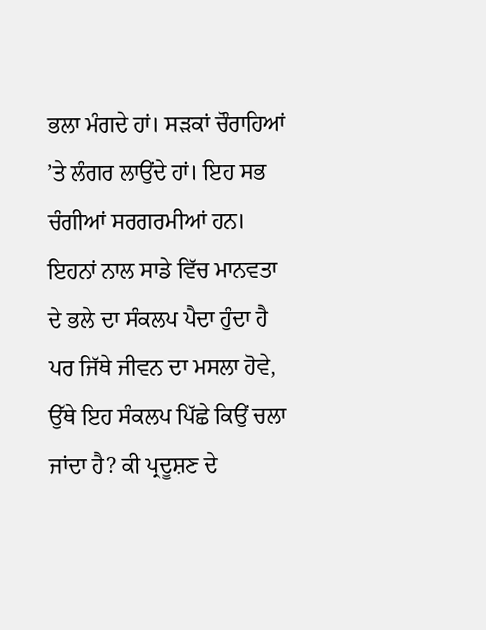ਭਲਾ ਮੰਗਦੇ ਹਾਂ। ਸੜਕਾਂ ਚੌਰਾਹਿਆਂ ’ਤੇ ਲੰਗਰ ਲਾਉਂਦੇ ਹਾਂ। ਇਹ ਸਭ ਚੰਗੀਆਂ ਸਰਗਰਮੀਆਂ ਹਨ। ਇਹਨਾਂ ਨਾਲ ਸਾਡੇ ਵਿੱਚ ਮਾਨਵਤਾ ਦੇ ਭਲੇ ਦਾ ਸੰਕਲਪ ਪੈਦਾ ਹੁੰਦਾ ਹੈ ਪਰ ਜਿੱਥੇ ਜੀਵਨ ਦਾ ਮਸਲਾ ਹੋਵੇ, ਉੱਥੇ ਇਹ ਸੰਕਲਪ ਪਿੱਛੇ ਕਿਉਂ ਚਲਾ ਜਾਂਦਾ ਹੈ? ਕੀ ਪ੍ਰਦੂਸ਼ਣ ਦੇ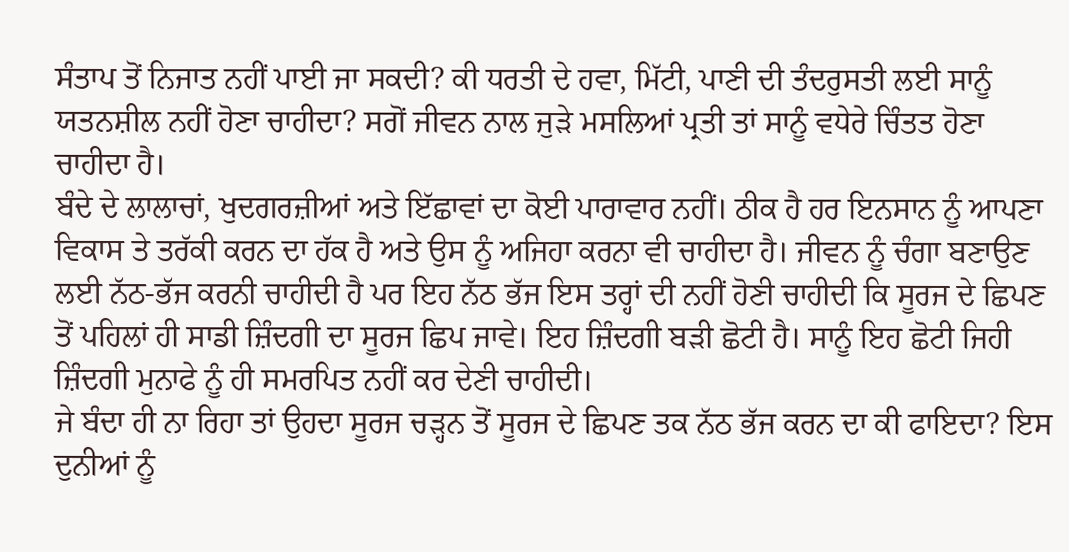ਸੰਤਾਪ ਤੋਂ ਨਿਜਾਤ ਨਹੀਂ ਪਾਈ ਜਾ ਸਕਦੀ? ਕੀ ਧਰਤੀ ਦੇ ਹਵਾ, ਮਿੱਟੀ, ਪਾਣੀ ਦੀ ਤੰਦਰੁਸਤੀ ਲਈ ਸਾਨੂੰ ਯਤਨਸ਼ੀਲ ਨਹੀਂ ਹੋਣਾ ਚਾਹੀਦਾ? ਸਗੋਂ ਜੀਵਨ ਨਾਲ ਜੁੜੇ ਮਸਲਿਆਂ ਪ੍ਰਤੀ ਤਾਂ ਸਾਨੂੰ ਵਧੇਰੇ ਚਿੰਤਤ ਹੋਣਾ ਚਾਹੀਦਾ ਹੈ।
ਬੰਦੇ ਦੇ ਲਾਲਾਚਾਂ, ਖੁਦਗਰਜ਼ੀਆਂ ਅਤੇ ਇੱਛਾਵਾਂ ਦਾ ਕੋਈ ਪਾਰਾਵਾਰ ਨਹੀਂ। ਠੀਕ ਹੈ ਹਰ ਇਨਸਾਨ ਨੂੰ ਆਪਣਾ ਵਿਕਾਸ ਤੇ ਤਰੱਕੀ ਕਰਨ ਦਾ ਹੱਕ ਹੈ ਅਤੇ ਉਸ ਨੂੰ ਅਜਿਹਾ ਕਰਨਾ ਵੀ ਚਾਹੀਦਾ ਹੈ। ਜੀਵਨ ਨੂੰ ਚੰਗਾ ਬਣਾਉਣ ਲਈ ਨੱਠ-ਭੱਜ ਕਰਨੀ ਚਾਹੀਦੀ ਹੈ ਪਰ ਇਹ ਨੱਠ ਭੱਜ ਇਸ ਤਰ੍ਹਾਂ ਦੀ ਨਹੀਂ ਹੋਣੀ ਚਾਹੀਦੀ ਕਿ ਸੂਰਜ ਦੇ ਛਿਪਣ ਤੋਂ ਪਹਿਲਾਂ ਹੀ ਸਾਡੀ ਜ਼ਿੰਦਗੀ ਦਾ ਸੂਰਜ ਛਿਪ ਜਾਵੇ। ਇਹ ਜ਼ਿੰਦਗੀ ਬੜੀ ਛੋਟੀ ਹੈ। ਸਾਨੂੰ ਇਹ ਛੋਟੀ ਜਿਹੀ ਜ਼ਿੰਦਗੀ ਮੁਨਾਫੇ ਨੂੰ ਹੀ ਸਮਰਪਿਤ ਨਹੀਂ ਕਰ ਦੇਣੀ ਚਾਹੀਦੀ।
ਜੇ ਬੰਦਾ ਹੀ ਨਾ ਰਿਹਾ ਤਾਂ ਉਹਦਾ ਸੂਰਜ ਚੜ੍ਹਨ ਤੋਂ ਸੂਰਜ ਦੇ ਛਿਪਣ ਤਕ ਨੱਠ ਭੱਜ ਕਰਨ ਦਾ ਕੀ ਫਾਇਦਾ? ਇਸ ਦੁਨੀਆਂ ਨੂੰ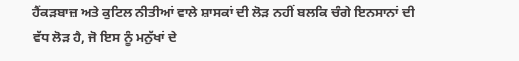ਹੈਂਕੜਬਾਜ਼ ਅਤੇ ਕੁਟਿਲ ਨੀਤੀਆਂ ਵਾਲੇ ਸ਼ਾਸਕਾਂ ਦੀ ਲੋੜ ਨਹੀਂ ਬਲਕਿ ਚੰਗੇ ਇਨਸਾਨਾਂ ਦੀ ਵੱਧ ਲੋੜ ਹੈ, ਜੋ ਇਸ ਨੂੰ ਮਨੁੱਖਾਂ ਦੇ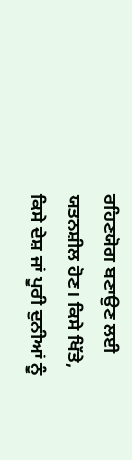ਰਹਿਣਯੋਗ ਬਣਾਉਣ ਲਈ ਯਤਨਸ਼ੀਲ ਹੋਣ। ਕਿਸੇ ਖਿੱਤੇ, ਕਿਸੇ ਦੇਸ਼ ਜਾਂ ਪੂਰੀ ਦੁਨੀਆਂ ਨੂੰ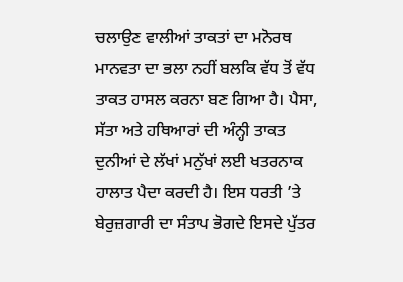ਚਲਾਉਣ ਵਾਲੀਆਂ ਤਾਕਤਾਂ ਦਾ ਮਨੋਰਥ ਮਾਨਵਤਾ ਦਾ ਭਲਾ ਨਹੀਂ ਬਲਕਿ ਵੱਧ ਤੋਂ ਵੱਧ ਤਾਕਤ ਹਾਸਲ ਕਰਨਾ ਬਣ ਗਿਆ ਹੈ। ਪੈਸਾ, ਸੱਤਾ ਅਤੇ ਹਥਿਆਰਾਂ ਦੀ ਅੰਨ੍ਹੀ ਤਾਕਤ ਦੁਨੀਆਂ ਦੇ ਲੱਖਾਂ ਮਨੁੱਖਾਂ ਲਈ ਖਤਰਨਾਕ ਹਾਲਾਤ ਪੈਦਾ ਕਰਦੀ ਹੈ। ਇਸ ਧਰਤੀ ’ਤੇ ਬੇਰੁਜ਼ਗਾਰੀ ਦਾ ਸੰਤਾਪ ਭੋਗਦੇ ਇਸਦੇ ਪੁੱਤਰ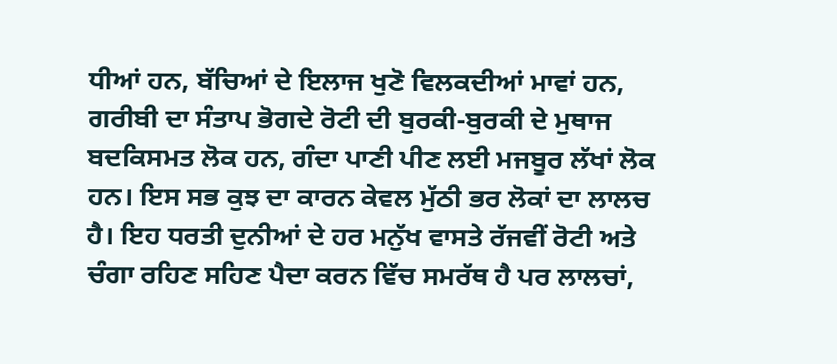ਧੀਆਂ ਹਨ, ਬੱਚਿਆਂ ਦੇ ਇਲਾਜ ਖੁਣੋ ਵਿਲਕਦੀਆਂ ਮਾਵਾਂ ਹਨ, ਗਰੀਬੀ ਦਾ ਸੰਤਾਪ ਭੋਗਦੇ ਰੋਟੀ ਦੀ ਬੁਰਕੀ-ਬੁਰਕੀ ਦੇ ਮੁਥਾਜ ਬਦਕਿਸਮਤ ਲੋਕ ਹਨ, ਗੰਦਾ ਪਾਣੀ ਪੀਣ ਲਈ ਮਜਬੂਰ ਲੱਖਾਂ ਲੋਕ ਹਨ। ਇਸ ਸਭ ਕੁਝ ਦਾ ਕਾਰਨ ਕੇਵਲ ਮੁੱਠੀ ਭਰ ਲੋਕਾਂ ਦਾ ਲਾਲਚ ਹੈ। ਇਹ ਧਰਤੀ ਦੁਨੀਆਂ ਦੇ ਹਰ ਮਨੁੱਖ ਵਾਸਤੇ ਰੱਜਵੀਂ ਰੋਟੀ ਅਤੇ ਚੰਗਾ ਰਹਿਣ ਸਹਿਣ ਪੈਦਾ ਕਰਨ ਵਿੱਚ ਸਮਰੱਥ ਹੈ ਪਰ ਲਾਲਚਾਂ,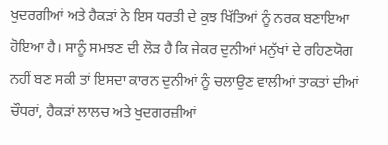ਖੁਦਰਗੀਆਂ ਅਤੇ ਹੈਕੜਾਂ ਨੇ ਇਸ ਧਰਤੀ ਦੇ ਕੁਝ ਖਿੱਤਿਆਂ ਨੂੰ ਨਰਕ ਬਣਾਇਆ ਹੋਇਆ ਹੈ। ਸਾਨੂੰ ਸਮਝਣ ਦੀ ਲੋੜ ਹੈ ਕਿ ਜੇਕਰ ਦੁਨੀਆਂ ਮਨੁੱਖਾਂ ਦੇ ਰਹਿਣਯੋਗ ਨਹੀਂ ਬਣ ਸਕੀ ਤਾਂ ਇਸਦਾ ਕਾਰਨ ਦੁਨੀਆਂ ਨੂੰ ਚਲਾਉਣ ਵਾਲੀਆਂ ਤਾਕਤਾਂ ਦੀਆਂ ਚੌਧਰਾਂ, ਹੈਕੜਾਂ ਲਾਲਚ ਅਤੇ ਖੁਦਗਰਜ਼ੀਆਂ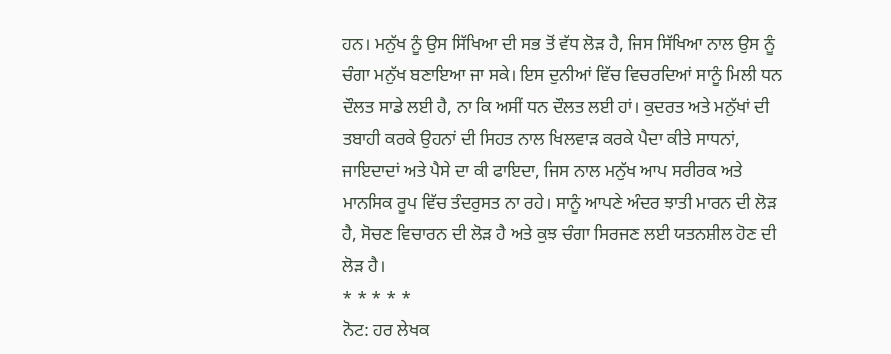ਹਨ। ਮਨੁੱਖ ਨੂੰ ਉਸ ਸਿੱਖਿਆ ਦੀ ਸਭ ਤੋਂ ਵੱਧ ਲੋੜ ਹੈ, ਜਿਸ ਸਿੱਖਿਆ ਨਾਲ ਉਸ ਨੂੰ ਚੰਗਾ ਮਨੁੱਖ ਬਣਾਇਆ ਜਾ ਸਕੇ। ਇਸ ਦੁਨੀਆਂ ਵਿੱਚ ਵਿਚਰਦਿਆਂ ਸਾਨੂੰ ਮਿਲੀ ਧਨ ਦੌਲਤ ਸਾਡੇ ਲਈ ਹੈ, ਨਾ ਕਿ ਅਸੀਂ ਧਨ ਦੌਲਤ ਲਈ ਹਾਂ। ਕੁਦਰਤ ਅਤੇ ਮਨੁੱਖਾਂ ਦੀ ਤਬਾਹੀ ਕਰਕੇ ਉਹਨਾਂ ਦੀ ਸਿਹਤ ਨਾਲ ਖਿਲਵਾੜ ਕਰਕੇ ਪੈਦਾ ਕੀਤੇ ਸਾਧਨਾਂ, ਜਾਇਦਾਦਾਂ ਅਤੇ ਪੈਸੇ ਦਾ ਕੀ ਫਾਇਦਾ, ਜਿਸ ਨਾਲ ਮਨੁੱਖ ਆਪ ਸਰੀਰਕ ਅਤੇ ਮਾਨਸਿਕ ਰੂਪ ਵਿੱਚ ਤੰਦਰੁਸਤ ਨਾ ਰਹੇ। ਸਾਨੂੰ ਆਪਣੇ ਅੰਦਰ ਝਾਤੀ ਮਾਰਨ ਦੀ ਲੋੜ ਹੈ, ਸੋਚਣ ਵਿਚਾਰਨ ਦੀ ਲੋੜ ਹੈ ਅਤੇ ਕੁਝ ਚੰਗਾ ਸਿਰਜਣ ਲਈ ਯਤਨਸ਼ੀਲ ਹੋਣ ਦੀ ਲੋੜ ਹੈ।
* * * * *
ਨੋਟ: ਹਰ ਲੇਖਕ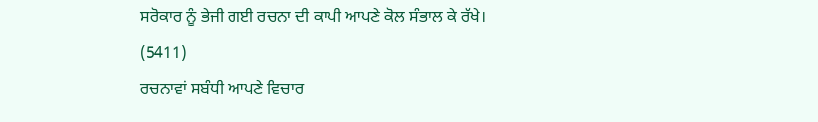ਸਰੋਕਾਰ ਨੂੰ ਭੇਜੀ ਗਈ ਰਚਨਾ ਦੀ ਕਾਪੀ ਆਪਣੇ ਕੋਲ ਸੰਭਾਲ ਕੇ ਰੱਖੇ।
(5411)
ਰਚਨਾਵਾਂ ਸਬੰਧੀ ਆਪਣੇ ਵਿਚਾਰ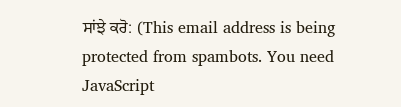ਸਾਂਝੇ ਕਰੋ: (This email address is being protected from spambots. You need JavaScript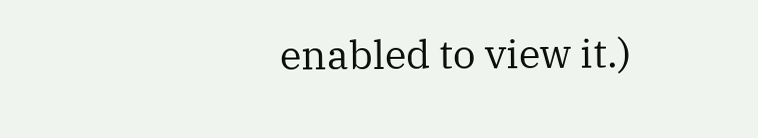enabled to view it.)